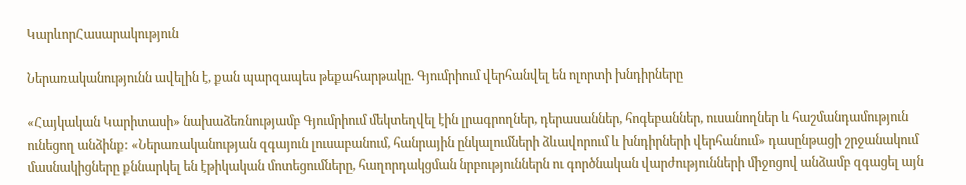ԿարևորՀասարակություն

Ներառականությունն ավելին է, քան պարզապես թեքահարթակը. Գյումրիում վերհանվել են ոլորտի խնդիրները

«Հայկական Կարիտասի» նախաձեռնությամբ Գյումրիում մեկտեղվել էին լրագրողներ, դերասաններ, հոգեբաններ, ուսանողներ և հաշմանդամություն ունեցող անձինք: «Ներառականության զգայուն լուսաբանում, հանրային ընկալումների ձևավորում և խնդիրների վերհանում» դասընթացի շրջանակում մասնակիցները քննարկել են էթիկական մոտեցումները, հաղորդակցման նրբություններն ու գործնական վարժությունների միջոցով անձամբ զգացել այն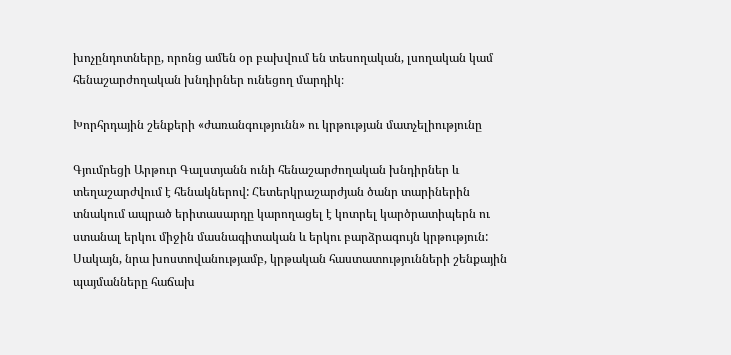խոչընդոտները, որոնց ամեն օր բախվում են տեսողական, լսողական կամ հենաշարժողական խնդիրներ ունեցող մարդիկ։

Խորհրդային շենքերի «ժառանգությունն» ու կրթության մատչելիությունը

Գյումրեցի Արթուր Գալստյանն ունի հենաշարժողական խնդիրներ և տեղաշարժվում է հենակներով: Հետերկրաշարժյան ծանր տարիներին տնակում ապրած երիտասարդը կարողացել է կոտրել կարծրատիպերն ու ստանալ երկու միջին մասնագիտական և երկու բարձրագույն կրթություն: Սակայն, նրա խոստովանությամբ, կրթական հաստատությունների շենքային պայմանները հաճախ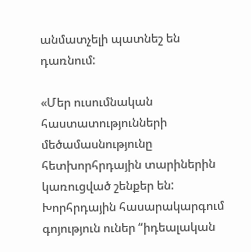անմատչելի պատնեշ են դառնում:

«Մեր ուսումնական հաստատությունների մեծամասնությունը հետխորհրդային տարիներին կառուցված շենքեր են: Խորհրդային հասարակարգում գոյություն ուներ “իդեալական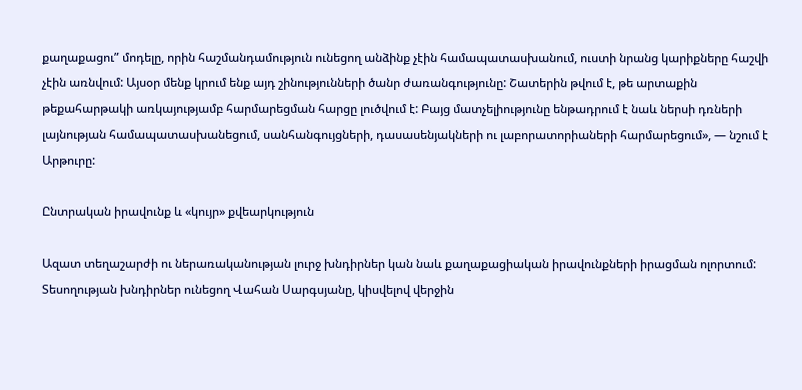քաղաքացու” մոդելը, որին հաշմանդամություն ունեցող անձինք չէին համապատասխանում, ուստի նրանց կարիքները հաշվի չէին առնվում: Այսօր մենք կրում ենք այդ շինությունների ծանր ժառանգությունը: Շատերին թվում է, թե արտաքին թեքահարթակի առկայությամբ հարմարեցման հարցը լուծվում է: Բայց մատչելիությունը ենթադրում է նաև ներսի դռների լայնության համապատասխանեցում, սանհանգույցների, դասասենյակների ու լաբորատորիաների հարմարեցում», — նշում է Արթուրը:

Ընտրական իրավունք և «կույր» քվեարկություն

Ազատ տեղաշարժի ու ներառականության լուրջ խնդիրներ կան նաև քաղաքացիական իրավունքների իրացման ոլորտում: Տեսողության խնդիրներ ունեցող Վահան Սարգսյանը, կիսվելով վերջին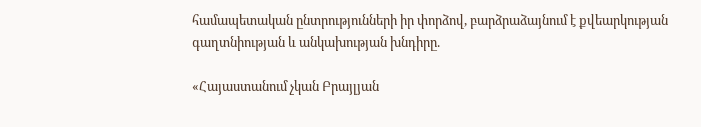համապետական ընտրությունների իր փորձով, բարձրաձայնում է քվեարկության գաղտնիության և անկախության խնդիրը.

«Հայաստանում չկան Բրայլյան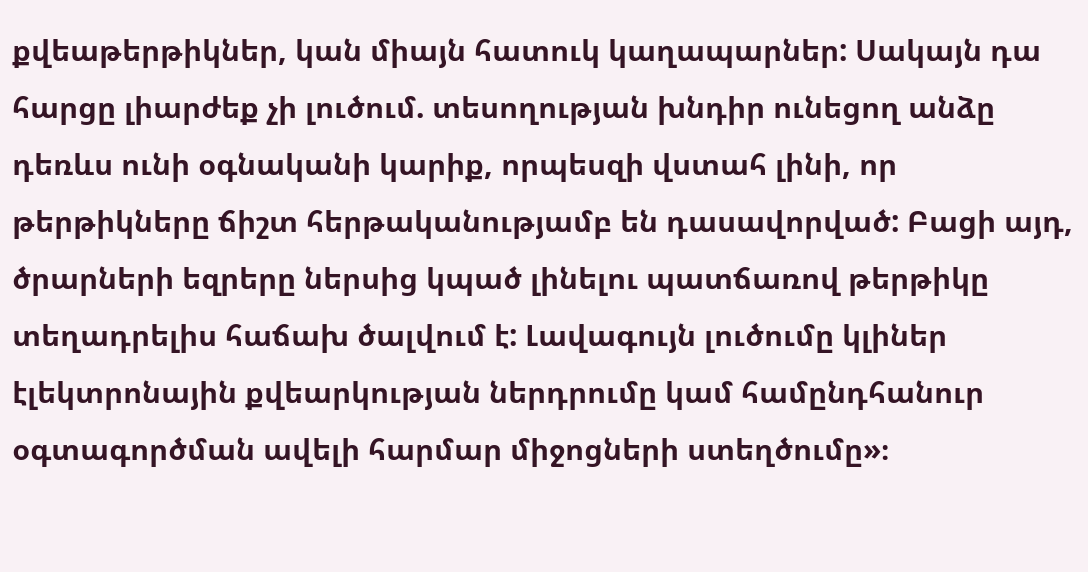քվեաթերթիկներ, կան միայն հատուկ կաղապարներ: Սակայն դա հարցը լիարժեք չի լուծում. տեսողության խնդիր ունեցող անձը դեռևս ունի օգնականի կարիք, որպեսզի վստահ լինի, որ թերթիկները ճիշտ հերթականությամբ են դասավորված: Բացի այդ, ծրարների եզրերը ներսից կպած լինելու պատճառով թերթիկը տեղադրելիս հաճախ ծալվում է: Լավագույն լուծումը կլիներ էլեկտրոնային քվեարկության ներդրումը կամ համընդհանուր օգտագործման ավելի հարմար միջոցների ստեղծումը»։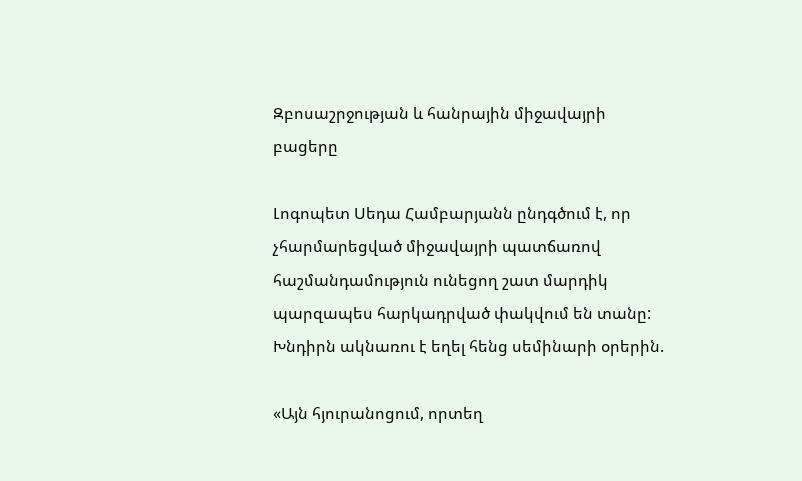Զբոսաշրջության և հանրային միջավայրի բացերը

Լոգոպետ Սեդա Համբարյանն ընդգծում է, որ չհարմարեցված միջավայրի պատճառով հաշմանդամություն ունեցող շատ մարդիկ պարզապես հարկադրված փակվում են տանը: Խնդիրն ակնառու է եղել հենց սեմինարի օրերին.

«Այն հյուրանոցում, որտեղ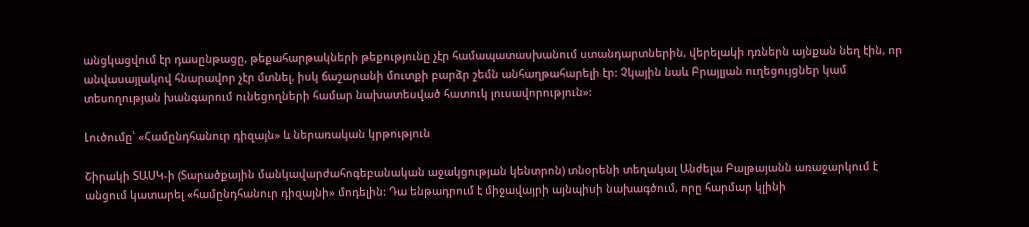անցկացվում էր դասընթացը, թեքահարթակների թեքությունը չէր համապատասխանում ստանդարտներին, վերելակի դռներն այնքան նեղ էին, որ անվասայլակով հնարավոր չէր մտնել, իսկ ճաշարանի մուտքի բարձր շեմն անհաղթահարելի էր: Չկային նաև Բրայլյան ուղեցույցներ կամ տեսողության խանգարում ունեցողների համար նախատեսված հատուկ լուսավորություն»:

Լուծումը՝ «Համընդհանուր դիզայն» և ներառական կրթություն

Շիրակի ՏԱՍԿ-ի (Տարածքային մանկավարժահոգեբանական աջակցության կենտրոն) տնօրենի տեղակալ Անժելա Բալթայանն առաջարկում է անցում կատարել «համընդհանուր դիզայնի» մոդելին: Դա ենթադրում է միջավայրի այնպիսի նախագծում, որը հարմար կլինի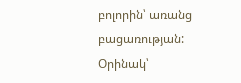բոլորին՝ առանց բացառության: Օրինակ՝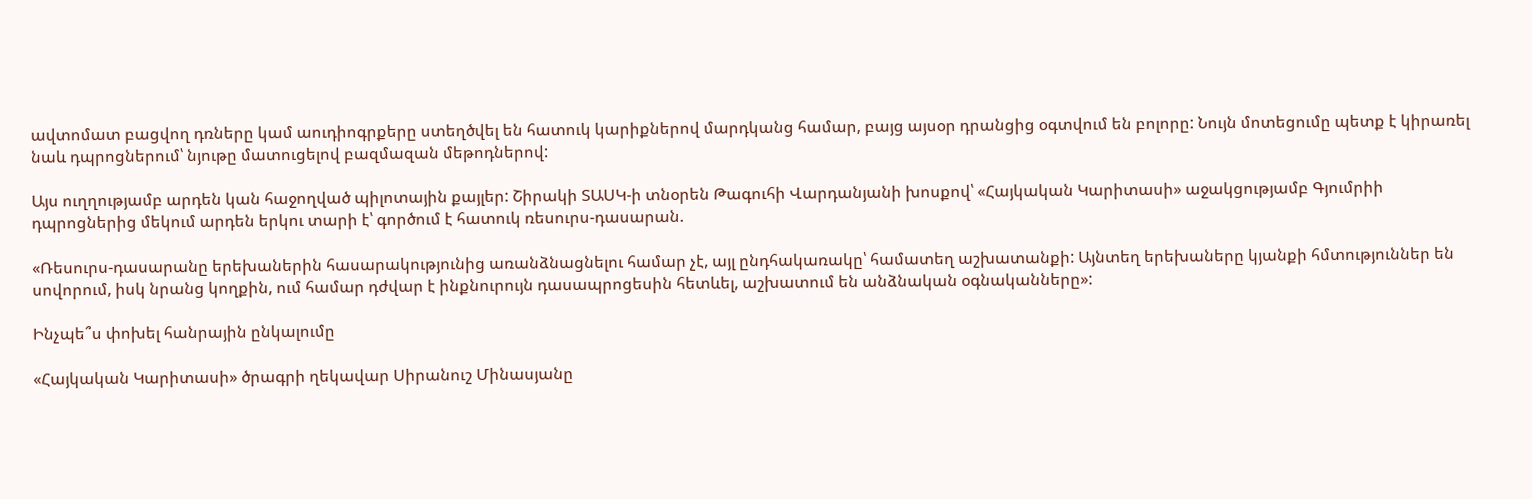ավտոմատ բացվող դռները կամ աուդիոգրքերը ստեղծվել են հատուկ կարիքներով մարդկանց համար, բայց այսօր դրանցից օգտվում են բոլորը: Նույն մոտեցումը պետք է կիրառել նաև դպրոցներում՝ նյութը մատուցելով բազմազան մեթոդներով:

Այս ուղղությամբ արդեն կան հաջողված պիլոտային քայլեր: Շիրակի ՏԱՍԿ-ի տնօրեն Թագուհի Վարդանյանի խոսքով՝ «Հայկական Կարիտասի» աջակցությամբ Գյումրիի դպրոցներից մեկում արդեն երկու տարի է՝ գործում է հատուկ ռեսուրս-դասարան.

«Ռեսուրս-դասարանը երեխաներին հասարակությունից առանձնացնելու համար չէ, այլ ընդհակառակը՝ համատեղ աշխատանքի: Այնտեղ երեխաները կյանքի հմտություններ են սովորում, իսկ նրանց կողքին, ում համար դժվար է ինքնուրույն դասապրոցեսին հետևել, աշխատում են անձնական օգնականները»:

Ինչպե՞ս փոխել հանրային ընկալումը

«Հայկական Կարիտասի» ծրագրի ղեկավար Սիրանուշ Մինասյանը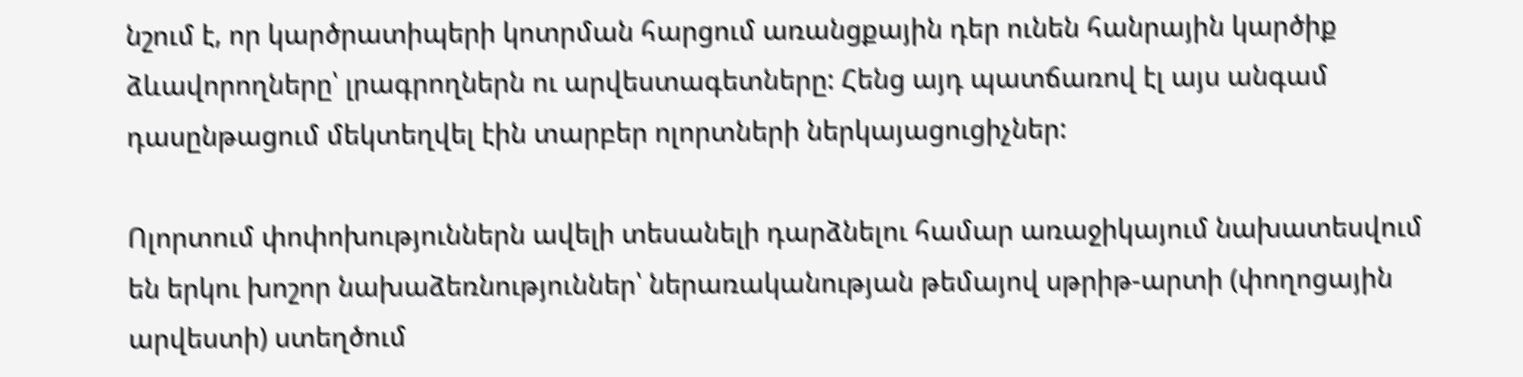նշում է, որ կարծրատիպերի կոտրման հարցում առանցքային դեր ունեն հանրային կարծիք ձևավորողները՝ լրագրողներն ու արվեստագետները: Հենց այդ պատճառով էլ այս անգամ դասընթացում մեկտեղվել էին տարբեր ոլորտների ներկայացուցիչներ:

Ոլորտում փոփոխություններն ավելի տեսանելի դարձնելու համար առաջիկայում նախատեսվում են երկու խոշոր նախաձեռնություններ՝ ներառականության թեմայով սթրիթ-արտի (փողոցային արվեստի) ստեղծում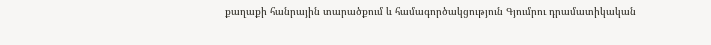քաղաքի հանրային տարածքում և համագործակցություն Գյումրու դրամատիկական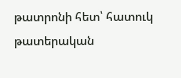թատրոնի հետ՝ հատուկ թատերական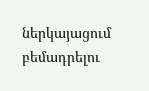ներկայացում բեմադրելու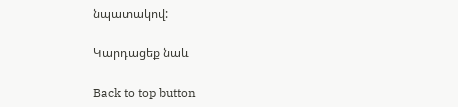նպատակով:

Կարդացեք նաև

Back to top button